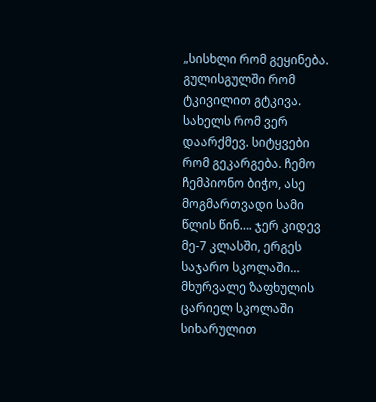„სისხლი რომ გეყინება. გულისგულში რომ ტკივილით გტკივა. სახელს რომ ვერ დაარქმევ. სიტყვები რომ გეკარგება. ჩემო ჩემპიონო ბიჭო, ასე მოგმართვადი სამი წლის წინ…. ჯერ კიდევ მე-7 კლასში, ერგეს საჯარო სკოლაში… მხურვალე ზაფხულის ცარიელ სკოლაში სიხარულით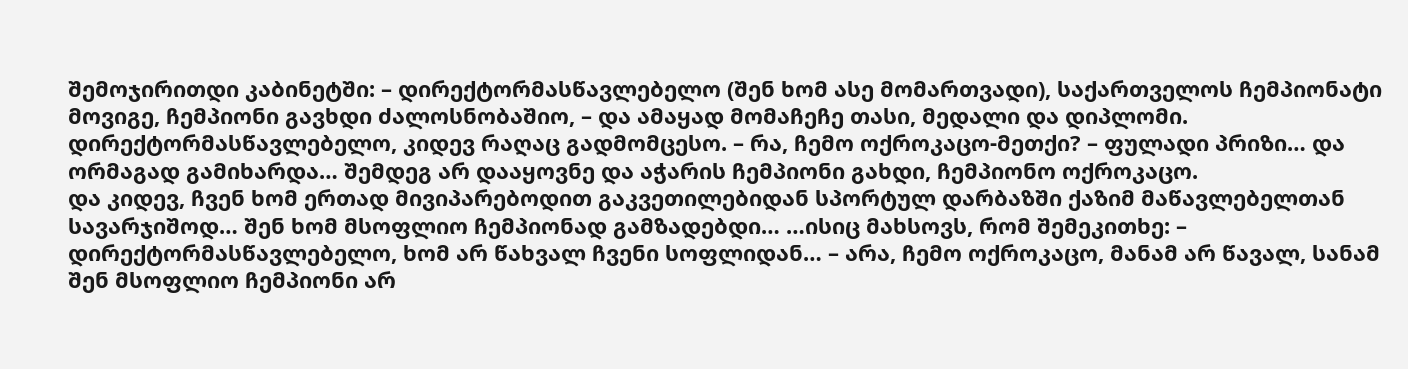შემოჯირითდი კაბინეტში: – დირექტორმასწავლებელო (შენ ხომ ასე მომართვადი), საქართველოს ჩემპიონატი მოვიგე, ჩემპიონი გავხდი ძალოსნობაშიო, – და ამაყად მომაჩეჩე თასი, მედალი და დიპლომი.
დირექტორმასწავლებელო, კიდევ რაღაც გადმომცესო. – რა, ჩემო ოქროკაცო-მეთქი? – ფულადი პრიზი… და ორმაგად გამიხარდა… შემდეგ არ დააყოვნე და აჭარის ჩემპიონი გახდი, ჩემპიონო ოქროკაცო.
და კიდევ, ჩვენ ხომ ერთად მივიპარებოდით გაკვეთილებიდან სპორტულ დარბაზში ქაზიმ მაწავლებელთან სავარჯიშოდ… შენ ხომ მსოფლიო ჩემპიონად გამზადებდი… …ისიც მახსოვს, რომ შემეკითხე: – დირექტორმასწავლებელო, ხომ არ წახვალ ჩვენი სოფლიდან… – არა, ჩემო ოქროკაცო, მანამ არ წავალ, სანამ შენ მსოფლიო ჩემპიონი არ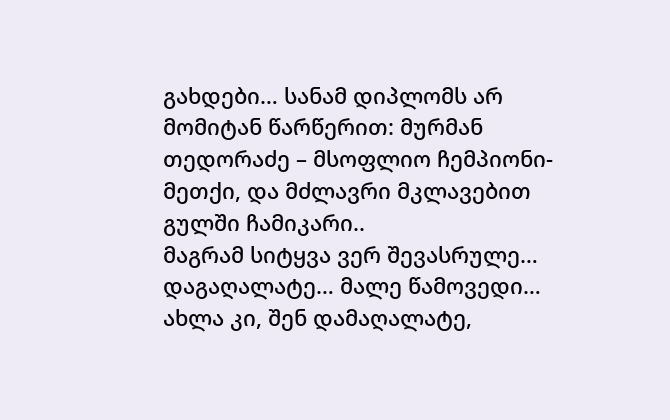გახდები… სანამ დიპლომს არ მომიტან წარწერით: მურმან თედორაძე – მსოფლიო ჩემპიონი-მეთქი, და მძლავრი მკლავებით გულში ჩამიკარი..
მაგრამ სიტყვა ვერ შევასრულე… დაგაღალატე… მალე წამოვედი… ახლა კი, შენ დამაღალატე,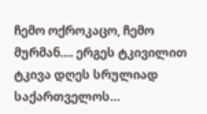ჩემო ოქროკაცო, ჩემო მურმან…. ერგეს ტკივილით ტკივა დღეს სრულიად საქართველოს…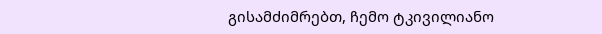გისამძიმრებთ, ჩემო ტკივილიანო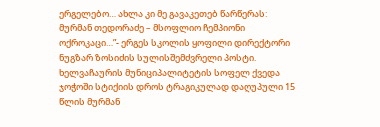ერგელებო… ახლა კი მე გავაკეთებ წარწერას: მურმან თედორაძე – მსოფლიო ჩემპიონი ოქროკაცი…”- ერგეს სკოლის ყოფილი დირექტორი ნუგზარ ზოსიძის სულისშემძვრელი პოსტი.
ხელვაჩაურის მუნიციპალიტეტის სოფელ ქვედა ჯოჭოში სტიქიის დროს ტრაგიკულად დაღუპული 15 წლის მურმან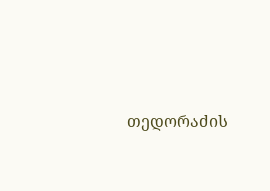თედორაძის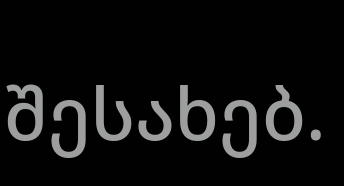შესახებ.